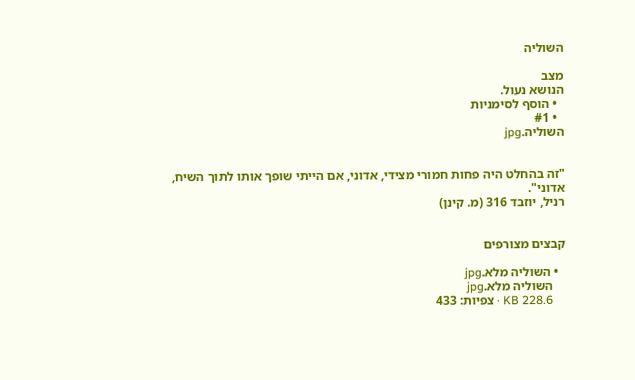השוליה

מצב
הנושא נעול.
  • הוסף לסימניות
  • #1
השוליה.jpg


"זה בהחלט היה פחות חמורי מצידי, אדוני, אם הייתי שופך אותו לתוך השיח, אדוני".
רניל, יוזבד 316 (מ. קינן)


קבצים מצורפים

  • השוליה מלא.jpg
    השוליה מלא.jpg
    KB 228.6 · צפיות: 433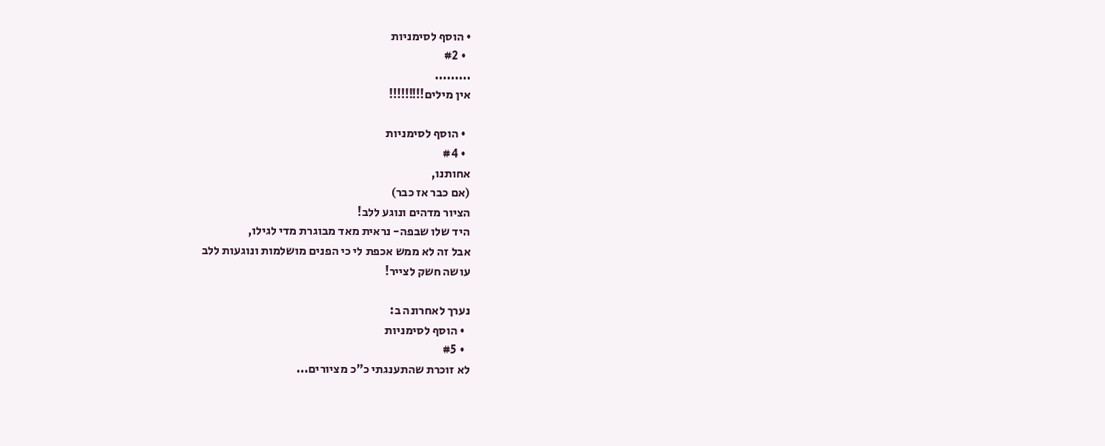• הוסף לסימניות
  • #2
.........
אין מילים!!!!!!!!!

  • הוסף לסימניות
  • #4
אחותנו,
(אם כבר אז כבר)
הציור מדהים ונוגע ללב!
היד שלו שבפה- נראית מאד מבוגרת מדי לגילו,
אבל זה לא ממש אכפת לי כי הפנים מושלמות ונוגעות ללב
עושה חשק לצייר!

נערך לאחרונה ב:
  • הוסף לסימניות
  • #5
לא זוכרת שהתענגתי כ"כ מציורים...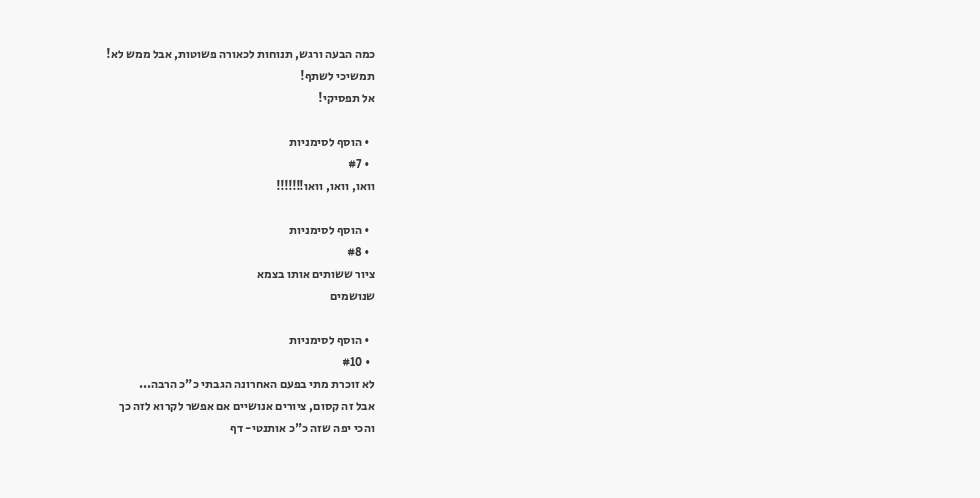כמה הבעה ורגש, תנוחות לכאורה פשוטות, אבל ממש לא!
תמשיכי לשתף!
אל תפסיקי!

  • הוסף לסימניות
  • #7
וואו, וואו, וואו!!!!!!!

  • הוסף לסימניות
  • #8
ציור ששותים אותו בצמא
שנושמים

  • הוסף לסימניות
  • #10
לא זוכרת מתי בפעם האחרונה הגבתי כ"כ הרבה...
אבל זה קסום, ציורים אנושיים אם אפשר לקרוא לזה כך
והכי יפה שזה כ"כ אותנטי- דף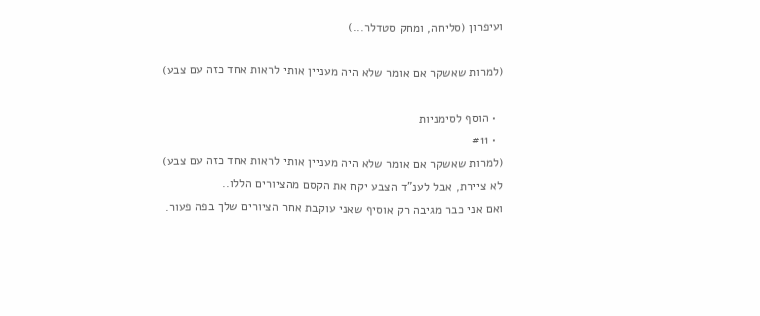ועיפרון (סליחה, ומחק סטדלר...)

(למרות שאשקר אם אומר שלא היה מעניין אותי לראות אחד כזה עם צבע)

  • הוסף לסימניות
  • #11
(למרות שאשקר אם אומר שלא היה מעניין אותי לראות אחד כזה עם צבע)
לא ציירת, אבל לענ"ד הצבע יקח את הקסם מהציורים הללו..
ואם אני כבר מגיבה רק אוסיף שאני עוקבת אחר הציורים שלך בפה פעור.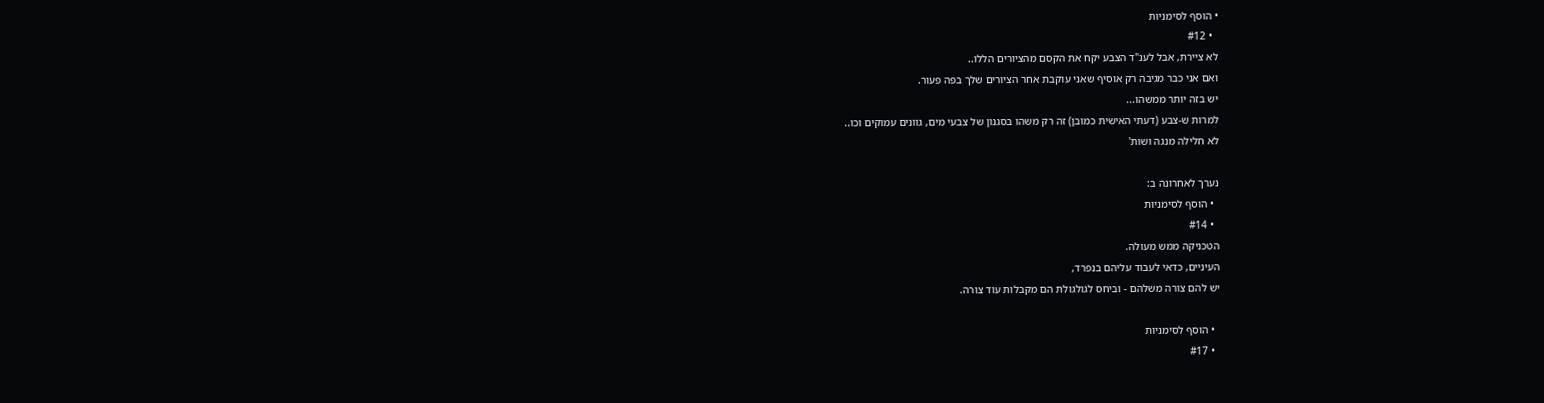• הוסף לסימניות
  • #12
לא ציירת, אבל לענ"ד הצבע יקח את הקסם מהציורים הללו..
ואם אני כבר מגיבה רק אוסיף שאני עוקבת אחר הציורים שלך בפה פעור.
יש בזה יותר ממשהו...
למרות ש-צבע (דעתי האישית כמובן) זה רק משהו בסגנון של צבעי מים, גוונים עמוקים וכו..
לא חלילה מנגה ושות'

נערך לאחרונה ב:
  • הוסף לסימניות
  • #14
הטכניקה ממש מעולה.
העיניים, כדאי לעבוד עליהם בנפרד,
יש להם צורה משלהם - וביחס לגולגולת הם מקבלות עוד צורה.

  • הוסף לסימניות
  • #17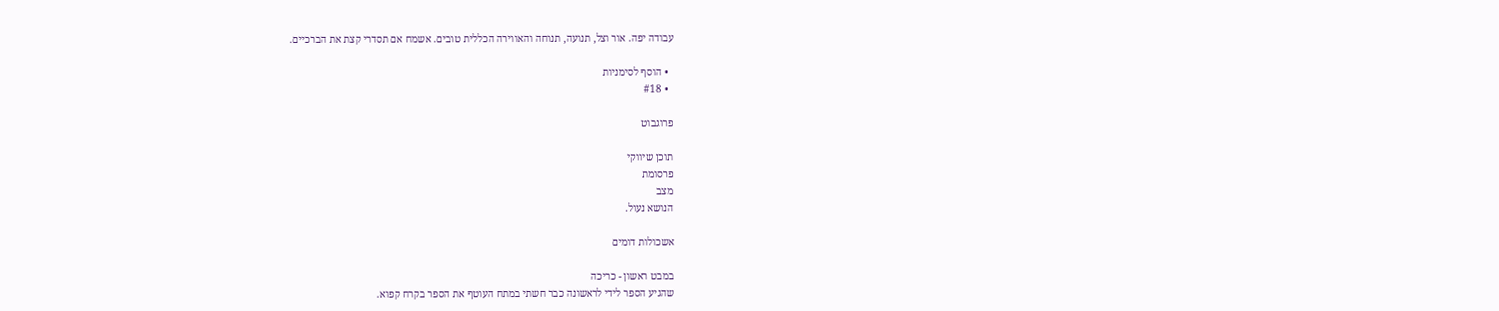עבודה יפה. אור וצל, תנועה, תנוחה והאווירה הכללית טובים. אשמח אם תסדרי קצת את הברכיים.

  • הוסף לסימניות
  • #18

פרוגבוט

תוכן שיווקי
פרסומת
מצב
הנושא נעול.

אשכולות דומים

במבט ראשון - כריכה
שהגיע הספר לידי לראשונה כבר חשתי במתח העוטף את הספר בקרח קפוא.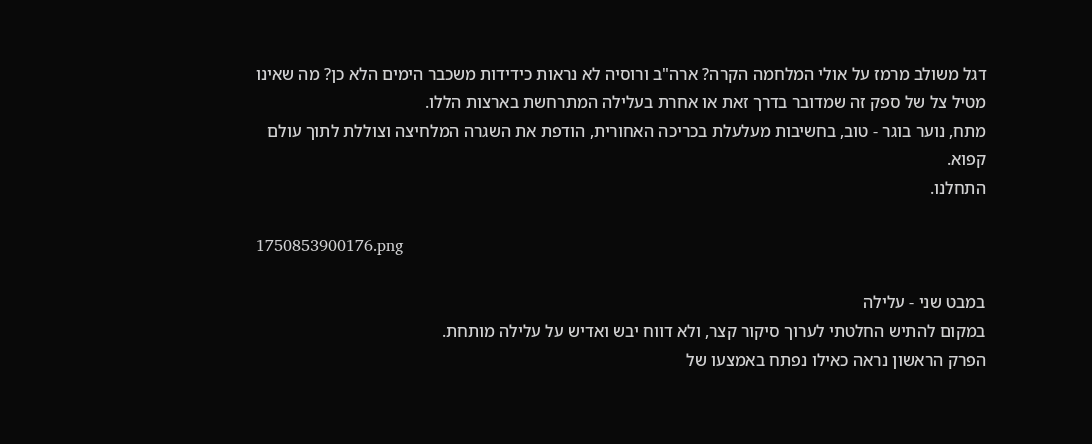דגל משולב מרמז על אולי המלחמה הקרה? ארה"ב ורוסיה לא נראות כידידות משכבר הימים הלא כן? מה שאינו מטיל צל של ספק זה שמדובר בדרך זאת או אחרת בעלילה המתרחשת בארצות הללו.
מתח, נוער בוגר - טוב, בחשיבות מעלעלת בכריכה האחורית, הודפת את השגרה המלחיצה וצוללת לתוך עולם קפוא.
התחלנו.

1750853900176.png

במבט שני - עלילה
במקום להתיש החלטתי לערוך סיקור קצר, ולא דווח יבש ואדיש על עלילה מותחת.
הפרק הראשון נראה כאילו נפתח באמצעו של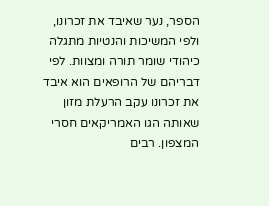הספר, נער שאיבד את זכרונו, ולפי המשיכות והנטיות מתגלה כיהודי שומר תורה ומצוות. לפי דבריהם של הרופאים הוא איבד את זכרונו עקב הרעלת מזון שאותה הגו האמריקאים חסרי המצפון. רבים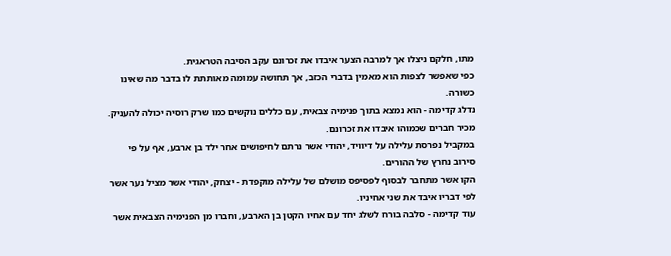מתו, חלקם ניצלו אך למרבה הצער איבדו את זכרונם עקב הסיבה הטראגית.
כפי שאפשר לצפות הוא מאמין בדברי הכזב, אך תחושה עמומה מאותתת לו בדבר מה שאינו כשורה.
נדלג קדימה - הוא נמצא בתוך פנימיה צבאית, עם כללים נוקשים כמו שרק רוסיה יכולה להעניק. מכיר חברים שכמוהו איבדו את זכרונם.
במקביל נפרסת עלילה על דיוויד, יהודי אשר נרתם לחיפושים אחר ילד בן ארבע, אף על פי סירוב נחרץ של ההורים.
הקו אשר מתחבר לבסוף לפסיפס מושלם של עלילה מוקפדת - יצחק, יהודי אשר מציל נער אשר לפי דבריו איבד את שני אחיניו.
עוד קדימה - סלבה בורח לשלג יחד עם אחיו הקטן בן הארבע, וחברו מן הפנימיה הצבאית אשר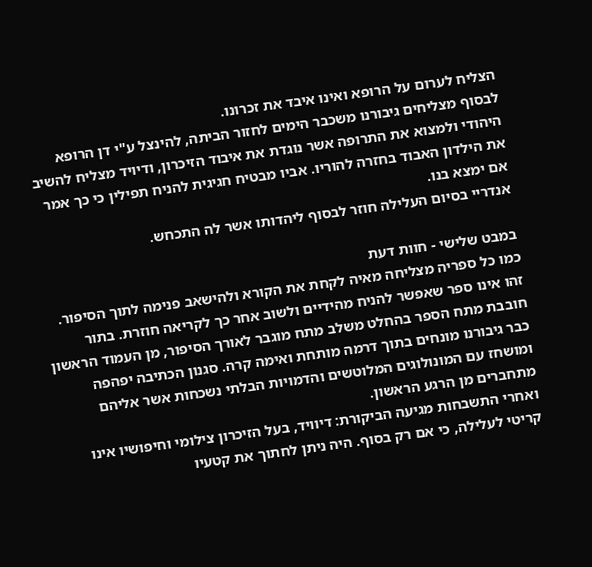הצליח לערום על הרופא ואינו איבד את זכרונו.
לבסוף מצליחים גיבורנו משכבר הימים לחזור הביתה, להינצל ע"י דן הרופא היהודי ולמצוא את התרופה אשר נוגדת את איבוד הזיכרון, ודיויד מצליח להשיב את הילדון האבוד בחזרה להוריו. אביו מבטיח חגיגית להניח תפילין כי כך אמר אם ימצא בנו.
אנדריי בסיום העלילה חוזר לבסוף ליהדותו אשר לה התכחש.

במבט שלישי - חוות דעת
כמו כל ספריה מצליחה מאיה לקחת את הקורא ולהישאב פנימה לתוך הסיפור. זהו אינו ספר שאפשר להניח מהידיים ולשוב אחר כך לקריאה חוזרת. בתור חובבת מתח הספר בהחלט משלב מתח מוגבר לאורך הסיפור, מן העמוד הראשון כבר גיבורנו מונחים בתוך דרמה מותחת ואימה קרה. סגנון הכתיבה יפהפה ומושחז עם המונולוגים המלוטשים והדמויות הבלתי נשכחות אשר אליהם מתחברים מן הרגע הראשון.
ואחרי התשבחות מגיעה הביקורת: דיוויד, בעל הזיכרון צילומי וחיפושיו אינו קריטי לעלילה, כי אם רק בסוף. היה ניתן לחתוך את קטעיו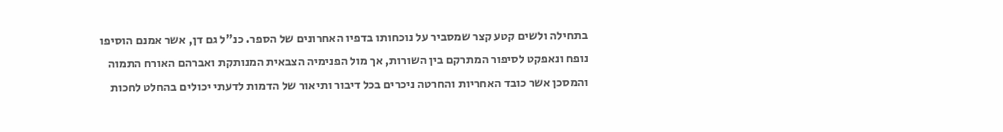בתחילה ולשים קטע קצר שמסביר על נוכחותו בדפיו האחרונים של הספר. כנ"ל גם דן, אשר אמנם הוסיפו נופח ונאפקט לסיפור המתרקם בין השורות, אך מול הפנימיה הצבאית המנותקת ואברהם האורח התמוה והמסכן אשר כובד האחריות והחרטה ניכרים בכל דיבור ותיאור של הדמות לדעתי יכולים בהחלט לחכות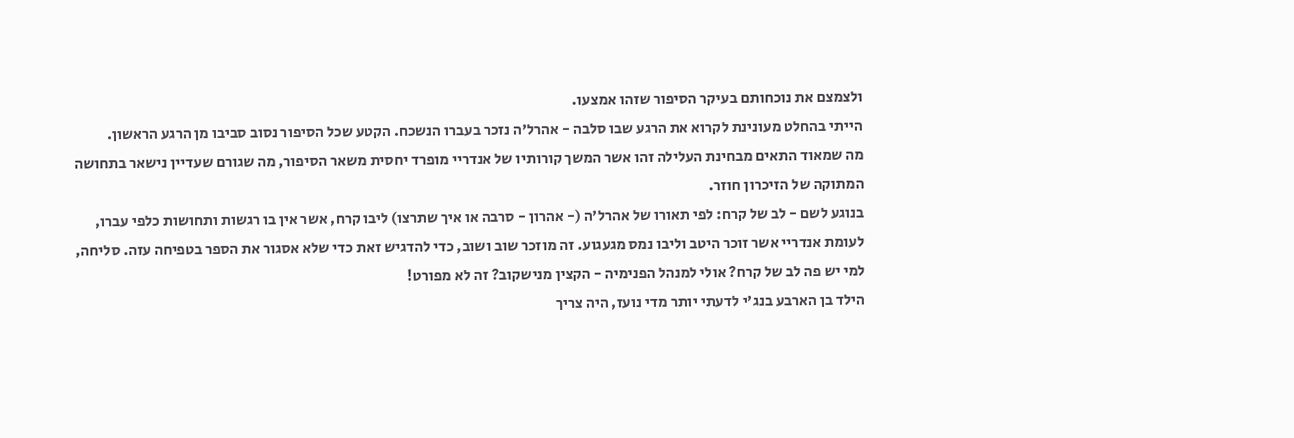ולצמצם את נוכחותם בעיקר הסיפור שזהו אמצעו.
הייתי בהחלט מעונינת לקרוא את הרגע שבו סלבה - אהרל'ה נזכר בעברו הנשכח. הקטע שכל הסיפור נסוב סביבו מן הרגע הראשון.
מה שמאוד התאים מבחינת העלילה זהו אשר המשך קורותיו של אנדריי מופרד יחסית משאר הסיפור, מה שגורם שעדיין נישאר בתחושה המתוקה של הזיכרון חוזר.
בנוגע לשם - לב של קרח: לפי תאורו של אהרל'ה (- אהרון - סרבה או איך שתרצו) ליבו קרח, אשר אין בו רגשות ותחושות כלפי עברו, לעומת אנדריי אשר זוכר היטב וליבו נמס מגעגוע. זה מוזכר שוב ושוב, כדי להדגיש זאת כדי שלא אסגור את הספר בטפיחה עזה. סליחה, למי יש פה לב של קרח? אולי למנהל הפנימיה - הקצין מנישקוב? זה לא מפורט!
הילד בן הארבע בנג'י לדעתי יותר מדי נועז, היה צריך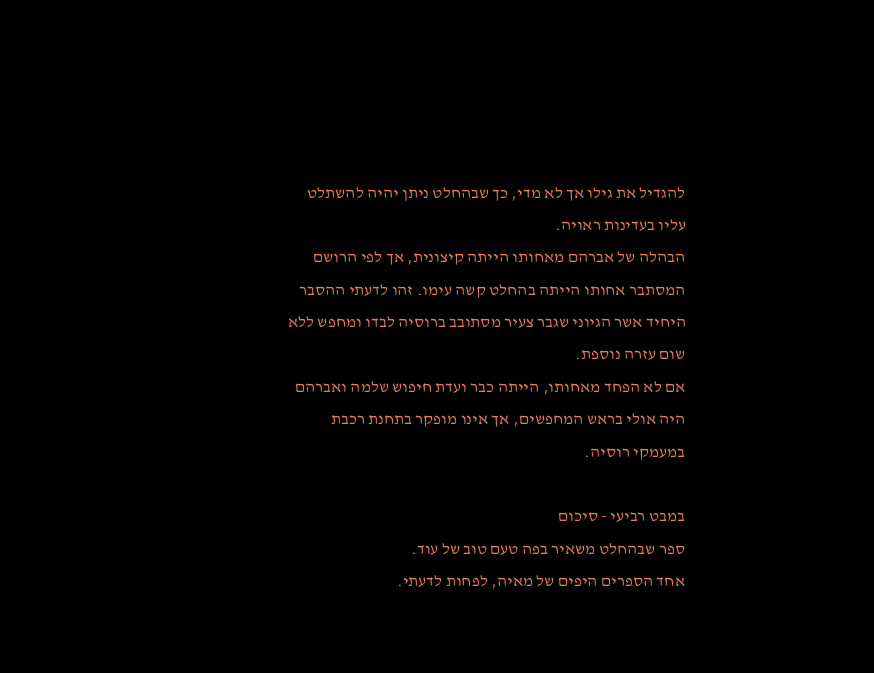להגדיל את גילו אך לא מדי, כך שבהחלט ניתן יהיה להשתלט עליו בעדינות ראויה.
הבהלה של אברהם מאחותו הייתה קיצונית, אך לפי הרושם המסתבר אחותו הייתה בהחלט קשה עימו. זהו לדעתי ההסבר היחיד אשר הגיוני שגבר צעיר מסתובב ברוסיה לבדו ומחפש ללא שום עזרה נוספת.
אם לא הפחד מאחותו, הייתה כבר ועדת חיפוש שלמה ואברהם היה אולי בראש המחפשים, אך אינו מופקר בתחנת רכבת במעמקי רוסיה.

במבט רביעי - סיכום
ספר שבהחלט משאיר בפה טעם טוב של עוד.
אחד הספרים היפים של מאיה, לפחות לדעתי.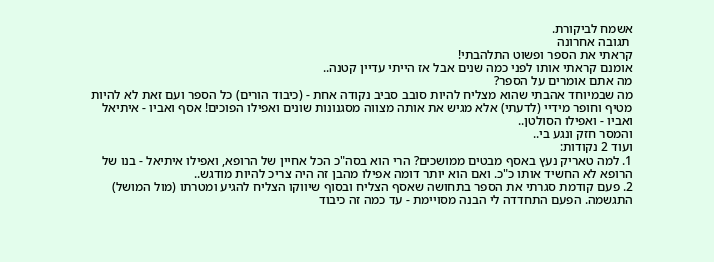אשמח לביקורת.
 תגובה אחרונה
קראתי את הספר ופשוט התלהבתי!
אומנם קראתי אותו לפני כמה שנים אבל אז הייתי עדיין קטנה..
מה אתם אומרים על הספר?
מה שבמיוחד אהבתי שהוא מצליח להיות סובב סביב נקודה אחת - (כיבוד הורים) כל הספר ועם זאת לא להיות מטיף וחופר מידיי (לדעתי) אלא מגיש את אותה מצווה מסגנונות שונים ואפילו הפוכים! אסף ואביו - איתיאל ואביו - ואפילו הסולטן..
והמסר חזק ונגע בי..
ועוד 2 נקודות:
1. למה טאריק נעץ באסף מבטים ממושכים? הרי הוא בסה"כ הכל אחיין של הרופא, ואפילו איתיאל - בנו של הרופא לא החשיד אותו כ"כ. ואם הוא יותר דומה אפילו מהבן זה היה צריכ להיות מודגש..
2. פעם קודמת סגרתי את הספר בתחושה שאסף הצליח ובסוף שיווקו הצליח להגיע ומטרתו (מול המושל) התגשמה. הפעם התחדדה לי הבנה מסויימת - עד כמה זה כיבוד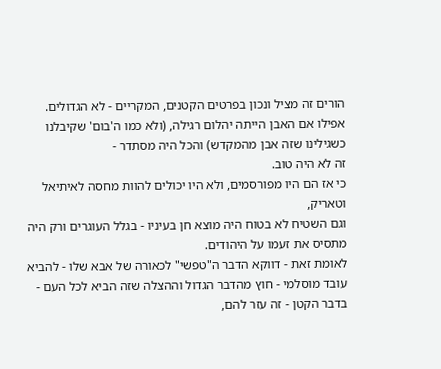הורים זה מציל ונכון בפרטים הקטנים, המקריים - לא הגדולים. אפילו אם האבן הייתה יהלום רגילה, (ולא כמו ה'בום' שקיבלנו כשגילינו שזה אבן מהמקדש) והכל היה מסתדר -
זה לא היה טוב.
כי אז הם היו מפורסמים, ולא היו יכולים להוות מחסה לאיתיאל וטאריק,
וגם השטיח לא בטוח היה מוצא חן בעיניו - בגלל העוגרים ורק היה מתסיס את זעמו על היהודים.
לאומת זאת - דווקא הדבר ה"טפשי" לכאורה של אבא שלו - להביא עובד מוסלמי - חוץ מהדבר הגדול וההצלה שזה הביא לכל העם -
בדבר הקטן - זה עזר להם,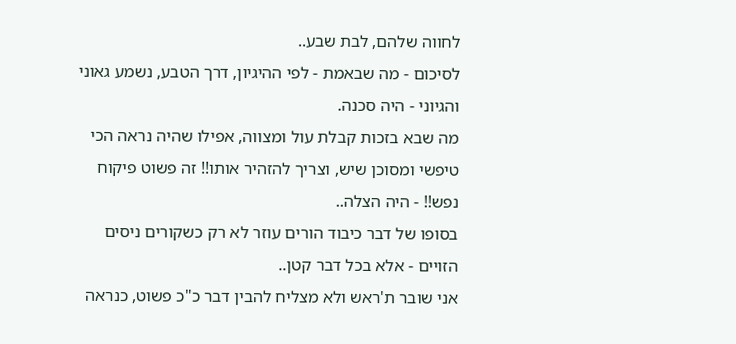לחווה שלהם, לבת שבע..
לסיכום - מה שבאמת - לפי ההיגיון, דרך הטבע, נשמע גאוני והגיוני - היה סכנה.
מה שבא בזכות קבלת עול ומצווה, אפילו שהיה נראה הכי טיפשי ומסוכן שיש, וצריך להזהיר אותו!! זה פשוט פיקוח נפש!! - היה הצלה..
בסופו של דבר כיבוד הורים עוזר לא רק כשקורים ניסים הזויים - אלא בכל דבר קטן..
אני שובר ת'ראש ולא מצליח להבין דבר כ"כ פשוט, כנראה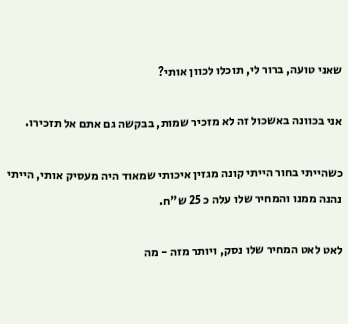שאני טועה, ברור לי, תוכלו לכוון אותי?

אני בכוונה באשכול זה לא מזכיר שמות, בבקשה גם אתם אל תזכירו.

כשהייתי בחור הייתי קונה מגזין איכותי שמאוד היה מעסיק אותי, הייתי נהנה ממנו והמחיר שלו עלה כ 25 ש"ח.

לאט לאט המחיר שלו נסק, ויותר מזה - מה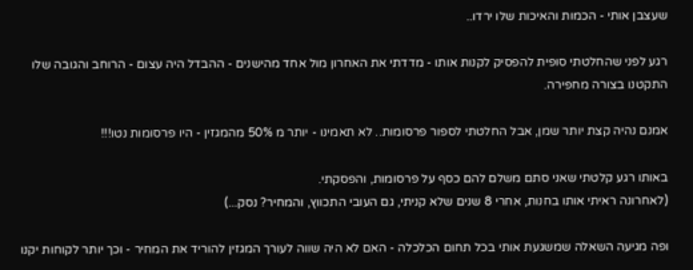שעצבן אותי - הכמות והאיכות שלו ירדו..

רגע לפני שהחלטתי סופית להפסיק לקנות אותו - מדדתי את האחרון מול אחד מהישנים - ההבדל היה עצום - הרוחב והגובה שלו התקטנו בצורה מחפירה.

אמנם נהיה קצת יותר שמן, אבל החלטתי לספור פרסומות.. לא תאמינו - יותר מ 50% מהמגזין - היו פרסומות נטו!!!

באותו רגע קלטתי שאני סתם משלם להם כסף על פרסומות, והפסקתי.
(לאחרונה ראיתי אותו בחנות, אחרי 8 שנים שלא קניתי, גם העובי התכווץ, והמחיר? נסק...)

ופה מגיעה השאלה שמשגעת אותי בכל תחום הכלכלה - האם לא היה שווה לעורך המגזין להוריד את המחיר - וכך יותר לקוחות יקנו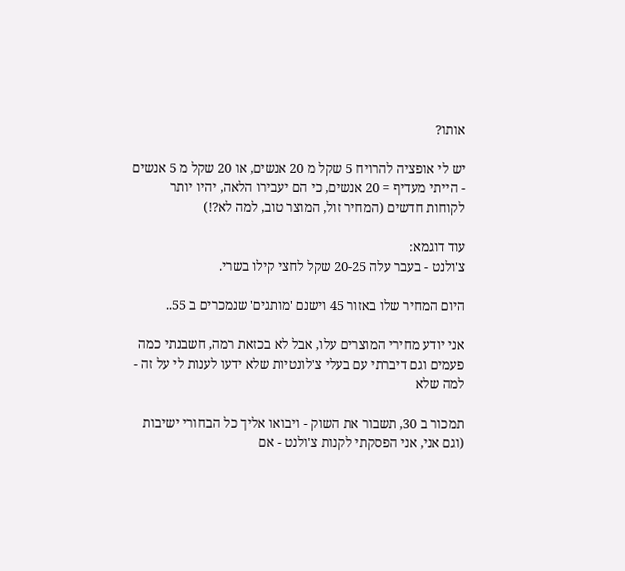אותו?

יש לי אופציה להרויח 5 שקל מ 20 אנשים, או 20 שקל מ 5 אנשים - הייתי מעדיף = 20 אנשים, כי הם יעבירו הלאה, יהיו יותר לקוחות חדשים (המחיר זול, המוצר טוב, למה לא?!)

עוד דוגמא:
צ'ולנט - בעבר עלה 20-25 שקל לחצי קילו בשרי.

היום המחיר שלו באזור 45 וישנם 'מותגים' שנמכרים ב 55..

אני יודע מחירי המוצרים עלו, אבל לא בכזאת רמה, חשבנתי כמה פעמים וגם דיברתי עם בעלי צ'לונטיות שלא ידעו לענות לי על זה - למה שלא

תמכור ב 30, תשבור את השוק - ויבואו אליך כל הבחורי ישיבות (וגם אני, אני הפסקתי לקנות צ'ולנט - אם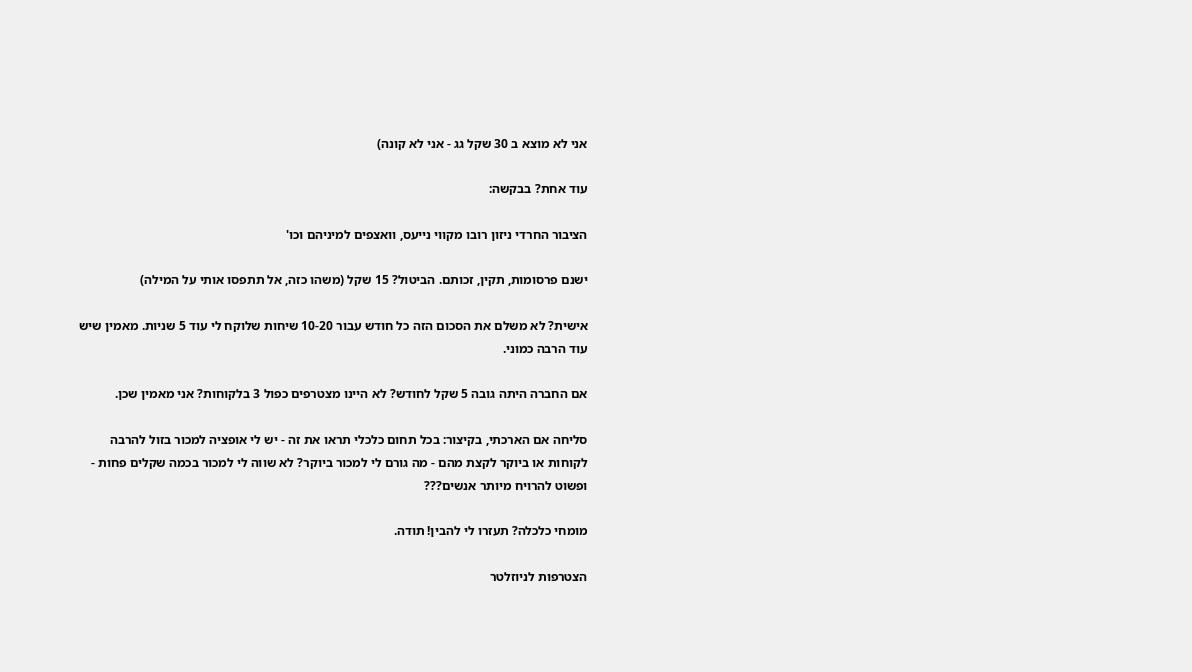אני לא מוצא ב 30 שקל גג - אני לא קונה)

עוד אחת? בבקשה:

הציבור החרדי ניזון רובו מקווי נייעס, וואצפים למיניהם וכו'

ישנם פרסומות, תקין, זכותם. הביטול? 15 שקל (משהו כזה, אל תתפסו אותי על המילה)

אישית? לא משלם את הסכום הזה כל חודש עבור 10-20 שיחות שלוקח לי עוד 5 שניות. מאמין שיש עוד הרבה כמוני.

אם החברה היתה גובה 5 שקל לחודש? לא היינו מצטרפים כפול 3 בלקוחות? אני מאמין שכן.

סליחה אם הארכתי, בקיצור: בכל תחום כלכלי תראו את זה - יש לי אופציה למכור בזול להרבה לקוחות או ביוקר לקצת מהם - מה גורם לי למכור ביוקר? לא שווה לי למכור בכמה שקלים פחות - ופשוט להרויח מיותר אנשים???

מומחי כלכלה? תעזרו לי להבין! תודה.

הצטרפות לניוזלטר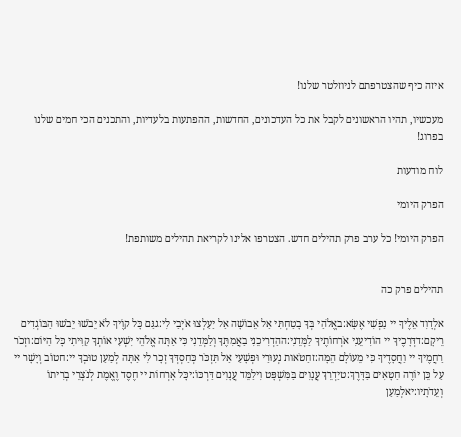איזה כיף שהצטרפתם לניוזלטר שלנו!

מעכשיו, תהיו הראשונים לקבל את כל העדכונים, החדשות, ההפתעות בלעדיות, והתכנים הכי חמים שלנו בפרוג!

לוח מודעות

הפרק היומי

הפרק היומי! כל ערב פרק תהילים חדש. הצטרפו אלינו לקריאת תהילים משותפת!


תהילים פרק כה

אלְדָוִד אֵלֶיךָ יי נַפְשִׁי אֶשָּׂא:באֱלֹהַי בְּךָ בָטַחְתִּי אַל אֵבוֹשָׁה אַל יַעַלְצוּ אֹיְבַי לִי:גגַּם כָּל קוֶֹיךָ לֹא יֵבֹשׁוּ יֵבֹשׁוּ הַבּוֹגְדִים רֵיקָם:דדְּרָכֶיךָ יי הוֹדִיעֵנִי אֹרְחוֹתֶיךָ לַמְּדֵנִי:ההַדְרִיכֵנִי בַאֲמִתֶּךָ וְלַמְּדֵנִי כִּי אַתָּה אֱלֹהֵי יִשְׁעִי אוֹתְךָ קִוִּיתִי כָּל הַיּוֹם:וזְכֹר רַחֲמֶיךָ יי וַחֲסָדֶיךָ כִּי מֵעוֹלָם הֵמָּה:זחַטֹּאות נְעוּרַי וּפְשָׁעַי אַל תִּזְכֹּר כְּחַסְדְּךָ זְכָר לִי אַתָּה לְמַעַן טוּבְךָ יי:חטוֹב וְיָשָׁר יי עַל כֵּן יוֹרֶה חַטָּאִים בַּדָּרֶךְ:טיַדְרֵךְ עֲנָוִים בַּמִּשְׁפָּט וִילַמֵּד עֲנָוִים דַּרְכּוֹ:יכָּל אָרְחוֹת יי חֶסֶד וֶאֱמֶת לְנֹצְרֵי בְרִיתוֹ וְעֵדֹתָיו:יאלְמַעַן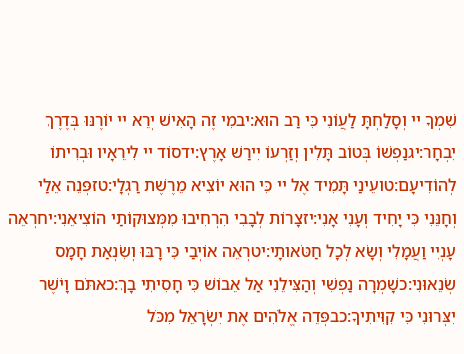שִׁמְךָ יי וְסָלַחְתָּ לַעֲוֹנִי כִּי רַב הוּא:יבמִי זֶה הָאִישׁ יְרֵא יי יוֹרֶנּוּ בְּדֶרֶךְ יִבְחָר:יגנַפְשׁוֹ בְּטוֹב תָּלִין וְזַרְעוֹ יִירַשׁ אָרֶץ:ידסוֹד יי לִירֵאָיו וּבְרִיתוֹ לְהוֹדִיעָם:טועֵינַי תָּמִיד אֶל יי כִּי הוּא יוֹצִיא מֵרֶשֶׁת רַגְלָי:טזפְּנֵה אֵלַי וְחָנֵּנִי כִּי יָחִיד וְעָנִי אָנִי:יזצָרוֹת לְבָבִי הִרְחִיבוּ מִמְּצוּקוֹתַי הוֹצִיאֵנִי:יחרְאֵה עָנְיִי וַעֲמָלִי וְשָׂא לְכָל חַטֹּאותָי:יטרְאֵה אוֹיְבַי כִּי רָבּוּ וְשִׂנְאַת חָמָס שְׂנֵאוּנִי:כשָׁמְרָה נַפְשִׁי וְהַצִּילֵנִי אַל אֵבוֹשׁ כִּי חָסִיתִי בָךְ:כאתֹּם וָיֹשֶׁר יִצְּרוּנִי כִּי קִוִּיתִיךָ:כבפְּדֵה אֱלֹהִים אֶת יִשְׂרָאֵל מִכֹּל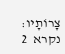צָרוֹתָיו:
נקרא  2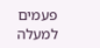פעמים
למעלה